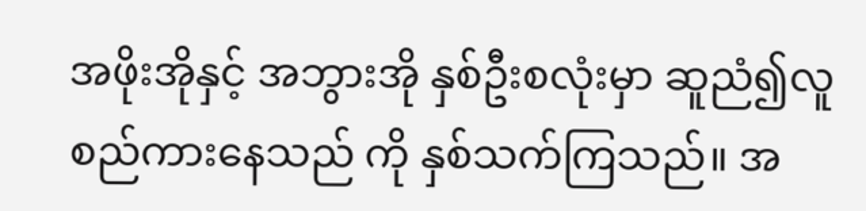အဖိုးအိုနှင့် အဘွားအို နှစ်ဦးစလုံးမှာ ဆူညံ၍လူစည်ကားနေသည် ကို နှစ်သက်ကြသည်။ အ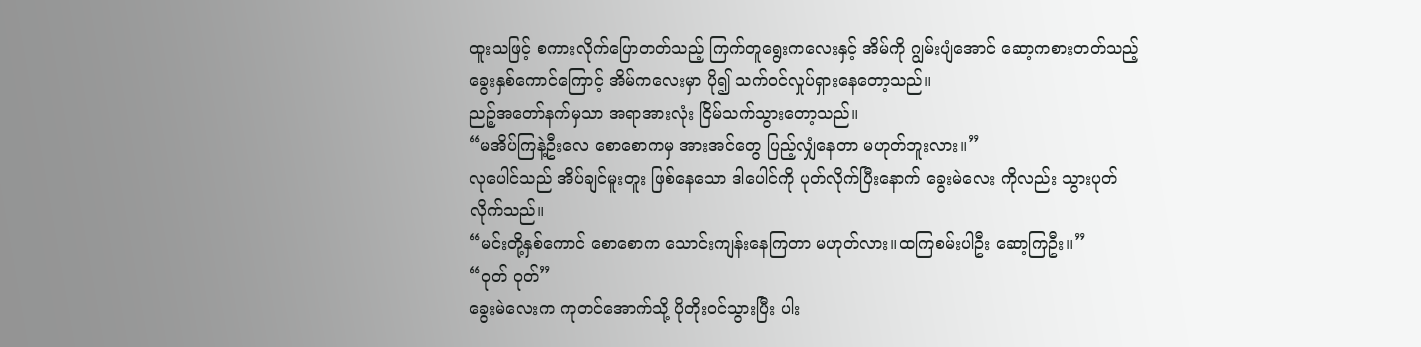ထူးသဖြင့် စကားလိုက်ပြောတတ်သည့် ကြက်တူရွေးကလေးနှင့် အိမ်ကို ဂျွမ်းပျံအောင် ဆော့ကစားတတ်သည့် ခွေးနှစ်ကောင်ကြောင့် အိမ်ကလေးမှာ ပို၍ သက်ဝင်လှုပ်ရှားနေတော့သည်။
ညဉ့်အတော်နက်မှသာ အရာအားလုံး ငြိမ်သက်သွားတော့သည်။
“မအိပ်ကြနဲ့ဦးလေ စောစောကမှ အားအင်တွေ ပြည့်လျှံနေတာ မဟုတ်ဘူးလား။”
လုပေါင်သည် အိပ်ချင်မူးတူး ဖြစ်နေသော ဒါပေါင်ကို ပုတ်လိုက်ပြီးနောက် ခွေးမဲလေး ကိုလည်း သွားပုတ်လိုက်သည်။
“မင်းတို့နှစ်ကောင် စောစောက သောင်းကျန်းနေကြတာ မဟုတ်လား။ထကြစမ်းပါဦး ဆော့ကြဦး။”
“ဝုတ် ဝုတ်”
ခွေးမဲလေးက ကုတင်အောက်သို့ ပိုတိုးဝင်သွားပြီး ပါး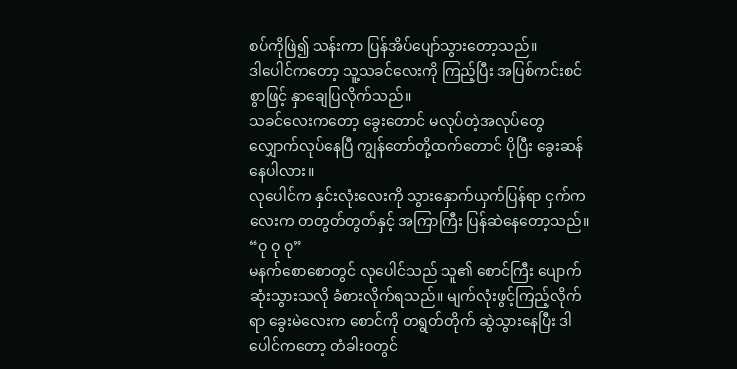စပ်ကိုဖြဲ၍ သန်းကာ ပြန်အိပ်ပျော်သွားတော့သည်။
ဒါပေါင်ကတော့ သူ့သခင်လေးကို ကြည့်ပြီး အပြစ်ကင်းစင်စွာဖြင့် နှာချေပြလိုက်သည်။
သခင်လေးကတော့ ခွေးတောင် မလုပ်တဲ့အလုပ်တွေ လျှောက်လုပ်နေပြီ ကျွန်တော်တို့ထက်တောင် ပိုပြီး ခွေးဆန်နေပါလား။
လုပေါင်က နှင်းလုံးလေးကို သွားနှောက်ယှက်ပြန်ရာ ငှက်ကလေးက တတွတ်တွတ်နှင့် အကြာကြီး ပြန်ဆဲနေတော့သည်။
“ဝု ဝု ဝု”
မနက်စောစောတွင် လုပေါင်သည် သူ၏ စောင်ကြီး ပျောက်ဆုံးသွားသလို ခံစားလိုက်ရသည်။ မျက်လုံးဖွင့်ကြည့်လိုက်ရာ ခွေးမဲလေးက စောင်ကို တရွတ်တိုက် ဆွဲသွားနေပြီး ဒါပေါင်ကတော့ တံခါးဝတွင်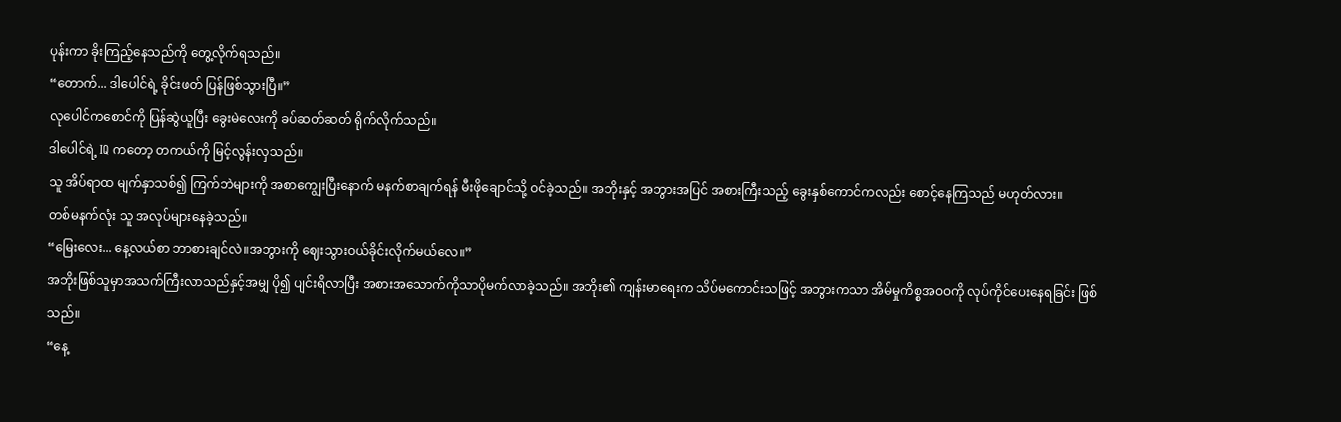ပုန်းကာ ခိုးကြည့်နေသည်ကို တွေ့လိုက်ရသည်။
“တောက်... ဒါပေါင်ရဲ့ ခိုင်းဖတ် ပြန်ဖြစ်သွားပြီ။”
လုပေါင်ကစောင်ကို ပြန်ဆွဲယူပြီး ခွေးမဲလေးကို ခပ်ဆတ်ဆတ် ရိုက်လိုက်သည်။
ဒါပေါင်ရဲ့ IQ ကတော့ တကယ်ကို မြင့်လွန်းလှသည်။
သူ အိပ်ရာထ မျက်နှာသစ်၍ ကြက်ဘဲများကို အစာကျွေးပြီးနောက် မနက်စာချက်ရန် မီးဖိုချောင်သို့ ဝင်ခဲ့သည်။ အဘိုးနှင့် အဘွားအပြင် အစားကြီးသည့် ခွေးနှစ်ကောင်ကလည်း စောင့်နေကြသည် မဟုတ်လား။
တစ်မနက်လုံး သူ အလုပ်များနေခဲ့သည်။
“မြေးလေး... နေ့လယ်စာ ဘာစားချင်လဲ။အဘွားကို ဈေးသွားဝယ်ခိုင်းလိုက်မယ်လေ။”
အဘိုးဖြစ်သူမှာအသက်ကြီးလာသည်နှင့်အမျှ ပို၍ ပျင်းရိလာပြီး အစားအသောက်ကိုသာပိုမက်လာခဲ့သည်။ အဘိုး၏ ကျန်းမာရေးက သိပ်မကောင်းသဖြင့် အဘွားကသာ အိမ်မှုကိစ္စအဝဝကို လုပ်ကိုင်ပေးနေရခြင်း ဖြစ်သည်။
“နေ့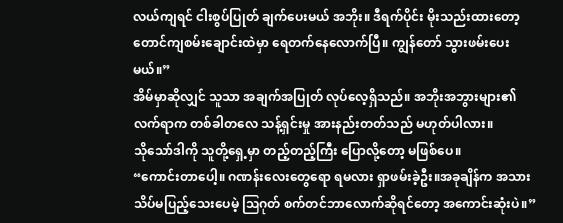လယ်ကျရင် ငါးစွပ်ပြုတ် ချက်ပေးမယ် အဘိုး။ ဒီရက်ပိုင်း မိုးသည်းထားတော့ တောင်ကျစမ်းချောင်းထဲမှာ ရေတက်နေလောက်ပြီ။ ကျွန်တော် သွားဖမ်းပေးမယ်။”
အိမ်မှာဆိုလျှင် သူသာ အချက်အပြုတ် လုပ်လေ့ရှိသည်။ အဘိုးအဘွားများ၏ လက်ရာက တစ်ခါတလေ သန့်ရှင်းမှု အားနည်းတတ်သည် မဟုတ်ပါလား။
သိုသော်ဒါကို သူတို့ရှေ့မှာ တည့်တည့်ကြီး ပြောလို့တော့ မဖြစ်ပေ။
“ကောင်းတာပေါ့။ ဂဏန်းလေးတွေရော ရမလား ရှာဖမ်းခဲ့ဦး။အခုချိန်က အသားသိပ်မပြည့်သေးပေမဲ့ ဩဂုတ် စက်တင်ဘာလောက်ဆိုရင်တော့ အကောင်းဆုံးပဲ။”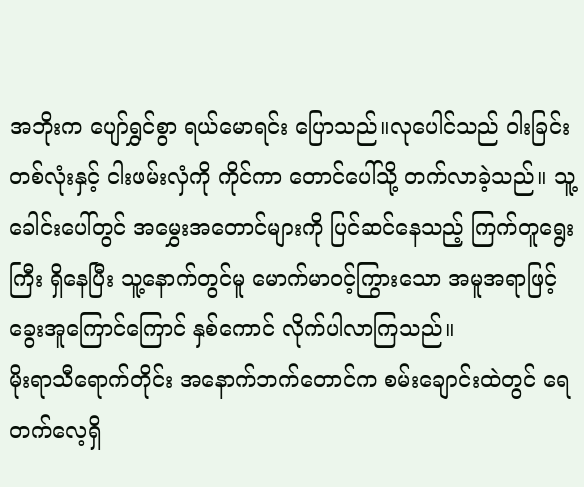အဘိုးက ပျော်ရွှင်စွာ ရယ်မောရင်း ပြောသည်။လုပေါင်သည် ဝါးခြင်းတစ်လုံးနှင့် ငါးဖမ်းလှံကို ကိုင်ကာ တောင်ပေါ်သို့ တက်လာခဲ့သည်။ သူ့ခေါင်းပေါ်တွင် အမွှေးအတောင်များကို ပြင်ဆင်နေသည့် ကြက်တူရွေးကြီး ရှိနေပြီး သူ့နောက်တွင်မူ မောက်မာဝင့်ကြွားသော အမူအရာဖြင့် ခွေးအူကြောင်ကြောင် နှစ်ကောင် လိုက်ပါလာကြသည်။
မိုးရာသီရောက်တိုင်း အနောက်ဘက်တောင်က စမ်းချောင်းထဲတွင် ရေတက်လေ့ရှိ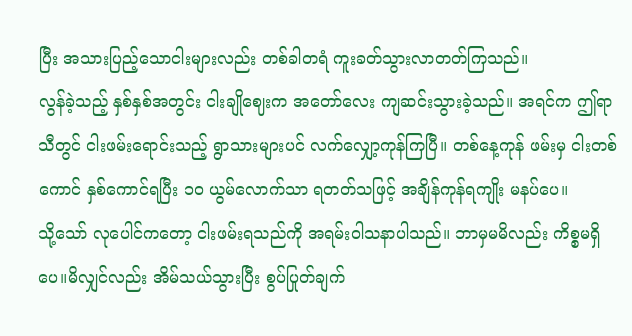ပြီး အသားပြည့်သောငါးများလည်း တစ်ခါတရံ ကူးခတ်သွားလာတတ်ကြသည်။
လွန်ခဲ့သည့် နှစ်နှစ်အတွင်း ငါးချိုဈေးက အတော်လေး ကျဆင်းသွားခဲ့သည်။ အရင်က ဤရာသီတွင် ငါးဖမ်းရောင်းသည့် ရွာသားများပင် လက်လျှော့ကုန်ကြပြီ။ တစ်နေ့ကုန် ဖမ်းမှ ငါးတစ်ကောင် နှစ်ကောင်ရပြီး ၁၀ ယွမ်လောက်သာ ရတတ်သဖြင့် အချိန်ကုန်ရကျိုး မနပ်ပေ။
သို့သော် လုပေါင်ကတော့ ငါးဖမ်းရသည်ကို အရမ်းဝါသနာပါသည်။ ဘာမှမမိလည်း ကိစ္စမရှိပေ။မိလျှင်လည်း အိမ်သယ်သွားပြီး စွပ်ပြုတ်ချက်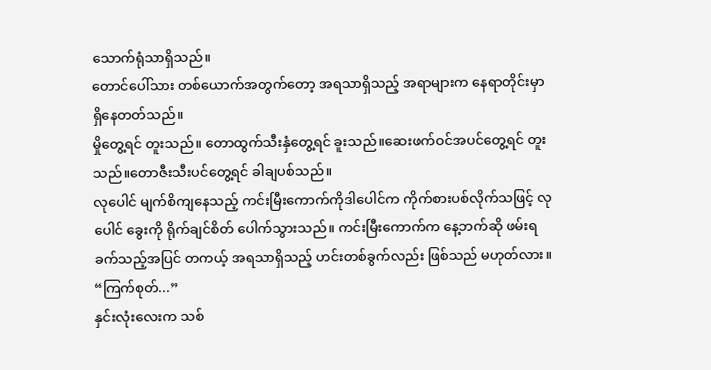သောက်ရုံသာရှိသည်။
တောင်ပေါ်သား တစ်ယောက်အတွက်တော့ အရသာရှိသည့် အရာများက နေရာတိုင်းမှာ ရှိနေတတ်သည်။
မှိုတွေ့ရင် တူးသည်။ တောထွက်သီးနှံတွေ့ရင် ခူးသည်။ဆေးဖက်ဝင်အပင်တွေ့ရင် တူးသည်။တောဇီးသီးပင်တွေ့ရင် ခါချပစ်သည်။
လုပေါင် မျက်စိကျနေသည့် ကင်းမြီးကောက်ကိုဒါပေါင်က ကိုက်စားပစ်လိုက်သဖြင့် လုပေါင် ခွေးကို ရိုက်ချင်စိတ် ပေါက်သွားသည်။ ကင်းမြီးကောက်က နေ့ဘက်ဆို ဖမ်းရခက်သည့်အပြင် တကယ့် အရသာရှိသည့် ဟင်းတစ်ခွက်လည်း ဖြစ်သည် မဟုတ်လား။
“ကြက်စုတ်...”
နှင်းလုံးလေးက သစ်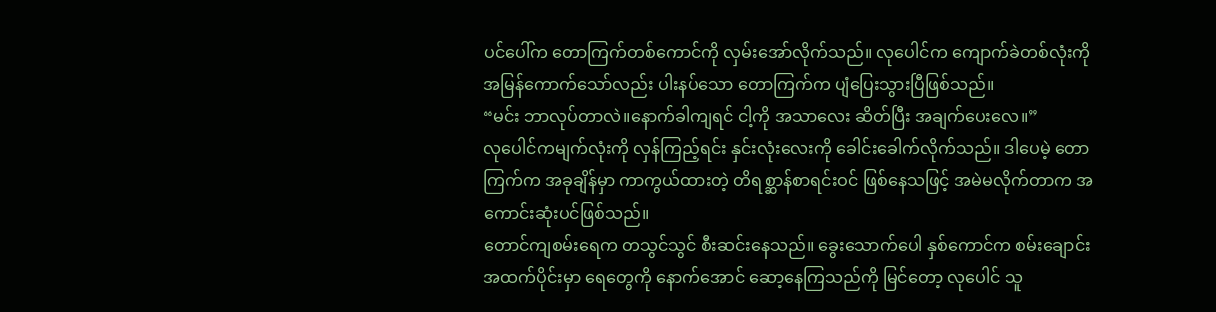ပင်ပေါ်က တောကြက်တစ်ကောင်ကို လှမ်းအော်လိုက်သည်။ လုပေါင်က ကျောက်ခဲတစ်လုံးကို အမြန်ကောက်သော်လည်း ပါးနပ်သော တောကြက်က ပျံပြေးသွားပြီဖြစ်သည်။
“မင်း ဘာလုပ်တာလဲ။နောက်ခါကျရင် ငါ့ကို အသာလေး ဆိတ်ပြီး အချက်ပေးလေ။”
လုပေါင်ကမျက်လုံးကို လှန်ကြည့်ရင်း နှင်းလုံးလေးကို ခေါင်းခေါက်လိုက်သည်။ ဒါပေမဲ့ တောကြက်က အခုချိန်မှာ ကာကွယ်ထားတဲ့ တိရစ္ဆာန်စာရင်းဝင် ဖြစ်နေသဖြင့် အမဲမလိုက်တာက အကောင်းဆုံးပင်ဖြစ်သည်။
တောင်ကျစမ်းရေက တသွင်သွင် စီးဆင်းနေသည်။ ခွေးသောက်ပေါ နှစ်ကောင်က စမ်းချောင်းအထက်ပိုင်းမှာ ရေတွေကို နောက်အောင် ဆော့နေကြသည်ကို မြင်တော့ လုပေါင် သူ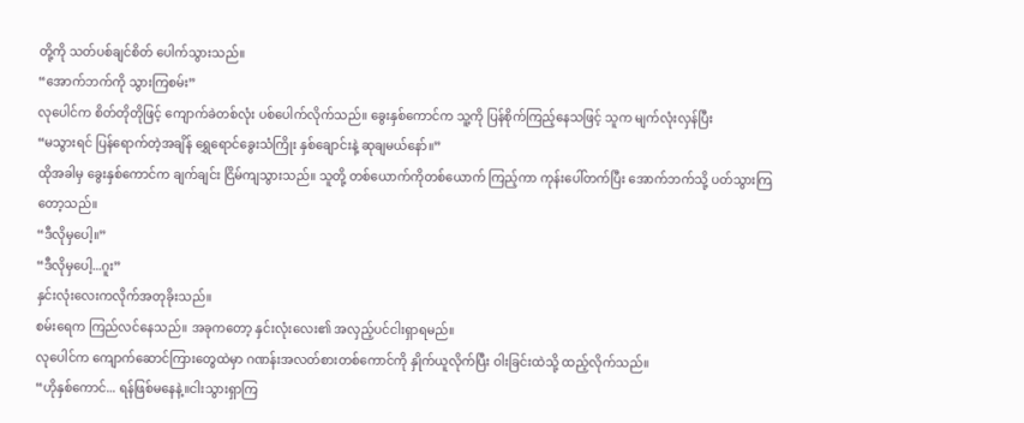တို့ကို သတ်ပစ်ချင်စိတ် ပေါက်သွားသည်။
“အောက်ဘက်ကို သွားကြစမ်း”
လုပေါင်က စိတ်တိုတိုဖြင့် ကျောက်ခဲတစ်လုံး ပစ်ပေါက်လိုက်သည်။ ခွေးနှစ်ကောင်က သူ့ကို ပြန်စိုက်ကြည့်နေသဖြင့် သူက မျက်လုံးလှန်ပြီး
“မသွားရင် ပြန်ရောက်တဲ့အချိန် ရွှေရောင်ခွေးသံကြိုး နှစ်ချောင်းနဲ့ ဆုချမယ်နော်။”
ထိုအခါမှ ခွေးနှစ်ကောင်က ချက်ချင်း ငြိမ်ကျသွားသည်။ သူတို့ တစ်ယောက်ကိုတစ်ယောက် ကြည့်ကာ ကုန်းပေါ်တက်ပြီး အောက်ဘက်သို့ ပတ်သွားကြတော့သည်။
“ဒီလိုမှပေါ့။”
“ဒီလိုမှပေါ့...ဂူး”
နှင်းလုံးလေးကလိုက်အတုခိုးသည်။
စမ်းရေက ကြည်လင်နေသည်။ အခုကတော့ နှင်းလုံးလေး၏ အလှည့်ပင်ငါးရှာရမည်။
လုပေါင်က ကျောက်ဆောင်ကြားတွေထဲမှာ ဂဏန်းအလတ်စားတစ်ကောင်ကို နှိုက်ယူလိုက်ပြီး ဝါးခြင်းထဲသို့ ထည့်လိုက်သည်။
“ဟိုနှစ်ကောင်... ရန်ဖြစ်မနေနဲ့။ငါးသွားရှာကြ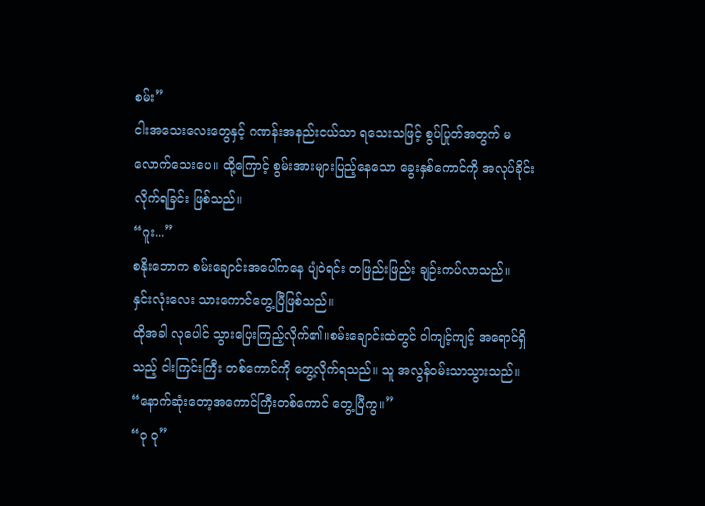စမ်း”
ငါးအသေးလေးတွေနှင့် ဂဏန်းအနည်းငယ်သာ ရသေးသဖြင့် စွပ်ပြုတ်အတွက် မလောက်သေးပေ။ ထို့ကြောင့် စွမ်းအားများပြည့်နေသော ခွေးနှစ်ကောင်ကို အလုပ်ခိုင်းလိုက်ရခြင်း ဖြစ်သည်။
“ဂူး...”
စနိုးဘောက စမ်းချောင်းအပေါ်ကနေ ပျံဝဲရင်း တဖြည်းဖြည်း ချဉ်းကပ်လာသည်။
နှင်းလုံးလေး သားကောင်တွေ့ပြီဖြစ်သည်။
ထိုအခါ လုပေါင် သွားပြေးကြည့်လိုက်၏။စမ်းချောင်းထဲတွင် ဝါကျင့်ကျင့် အရောင်ရှိသည့် ငါးကြင်းကြီး တစ်ကောင်ကို တွေ့လိုက်ရသည်။ သူ အလွန်ဝမ်းသာသွားသည်။
“နောက်ဆုံးတော့အကောင်ကြီးတစ်ကောင် တွေ့ပြီကွ။”
“ဝု ဝု”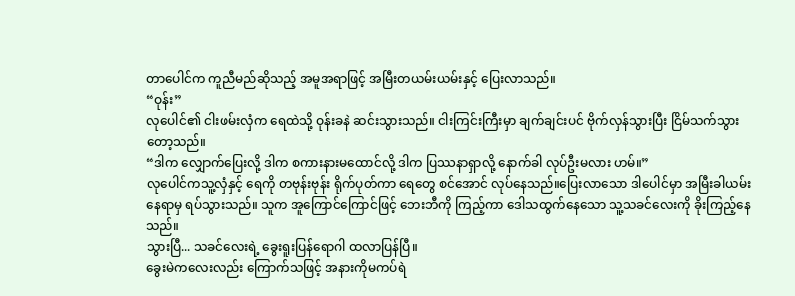တာပေါင်က ကူညီမည်ဆိုသည့် အမူအရာဖြင့် အမြီးတယမ်းယမ်းနှင့် ပြေးလာသည်။
“ဝုန်း”
လုပေါင်၏ ငါးဖမ်းလှံက ရေထဲသို့ ဝုန်းခနဲ ဆင်းသွားသည်။ ငါးကြင်းကြီးမှာ ချက်ချင်းပင် ဗိုက်လှန်သွားပြီး ငြိမ်သက်သွားတော့သည်။
“ဒါက လျှောက်ပြေးလို့ ဒါက စကားနားမထောင်လို့ ဒါက ပြဿနာရှာလို့ နောက်ခါ လုပ်ဦးမလား ဟမ်။”
လုပေါင်ကသူ့လှံနှင့် ရေကို တဗုန်းဗုန်း ရိုက်ပုတ်ကာ ရေတွေ စင်အောင် လုပ်နေသည်။ပြေးလာသော ဒါပေါင်မှာ အမြီးခါယမ်းနေရာမှ ရပ်သွားသည်။ သူက အူကြောင်ကြောင်ဖြင့် ဘေးဘီကို ကြည့်ကာ ဒေါသထွက်နေသော သူ့သခင်လေးကို ခိုးကြည့်နေသည်။
သွားပြီ... သခင်လေးရဲ့ ခွေးရူးပြန်ရောဂါ ထလာပြန်ပြီ။
ခွေးမဲကလေးလည်း ကြောက်သဖြင့် အနားကိုမကပ်ရဲ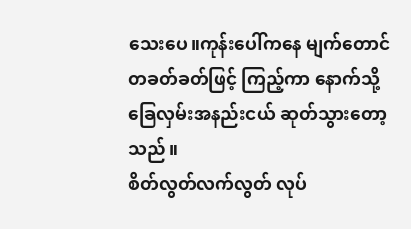သေးပေ။ကုန်းပေါ်ကနေ မျက်တောင်တခတ်ခတ်ဖြင့် ကြည့်ကာ နောက်သို့ ခြေလှမ်းအနည်းငယ် ဆုတ်သွားတော့သည်။
စိတ်လွတ်လက်လွတ် လုပ်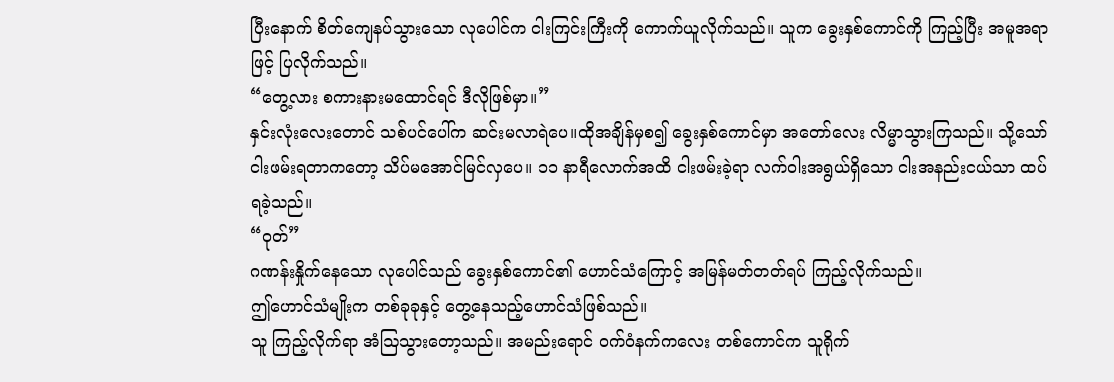ပြီးနောက် စိတ်ကျေနပ်သွားသော လုပေါင်က ငါးကြင်းကြီးကို ကောက်ယူလိုက်သည်။ သူက ခွေးနှစ်ကောင်ကို ကြည့်ပြီး အမူအရာဖြင့် ပြလိုက်သည်။
“တွေ့လား စကားနားမထောင်ရင် ဒီလိုဖြစ်မှာ။”
နှင်းလုံးလေးတောင် သစ်ပင်ပေါ်က ဆင်းမလာရဲပေ။ထိုအချိန်မှစ၍ ခွေးနှစ်ကောင်မှာ အတော်လေး လိမ္မာသွားကြသည်။ သို့သော် ငါးဖမ်းရတာကတော့ သိပ်မအောင်မြင်လှပေ။ ၁၁ နာရီလောက်အထိ ငါးဖမ်းခဲ့ရာ လက်ဝါးအရွယ်ရှိသော ငါးအနည်းငယ်သာ ထပ်ရခဲ့သည်။
“ဝုတ်”
ဂဏန်းနှိုက်နေသော လုပေါင်သည် ခွေးနှစ်ကောင်၏ ဟောင်သံကြောင့် အမြန်မတ်တတ်ရပ် ကြည့်လိုက်သည်။
ဤဟောင်သံမျိုးက တစ်ခုခုနှင့် တွေ့နေသည့်ဟောင်သံဖြစ်သည်။
သူ ကြည့်လိုက်ရာ အံဩသွားတော့သည်။ အမည်းရောင် ဝက်ဝံနက်ကလေး တစ်ကောင်က သူရိုက်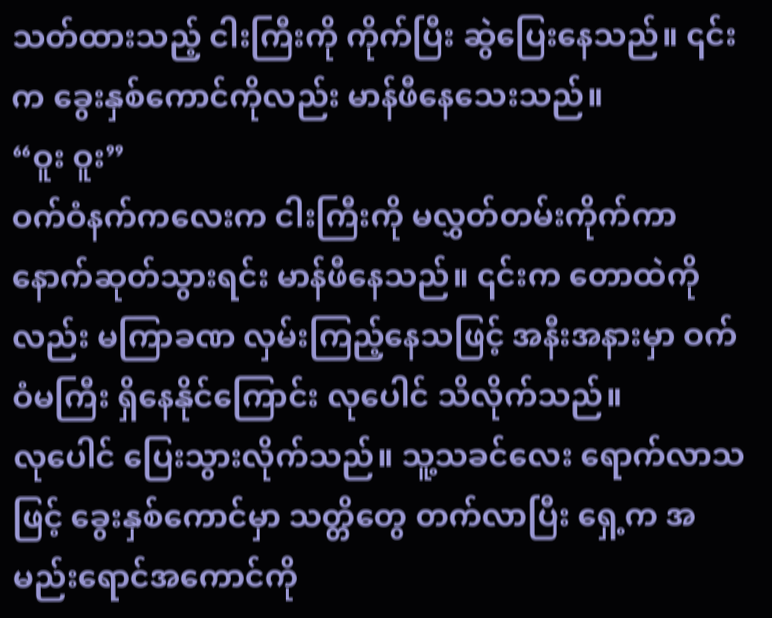သတ်ထားသည့် ငါးကြီးကို ကိုက်ပြီး ဆွဲပြေးနေသည်။ ၎င်းက ခွေးနှစ်ကောင်ကိုလည်း မာန်ဖီနေသေးသည်။
“ဝူး ဝူး”
ဝက်ဝံနက်ကလေးက ငါးကြီးကို မလွှတ်တမ်းကိုက်ကာ နောက်ဆုတ်သွားရင်း မာန်ဖီနေသည်။ ၎င်းက တောထဲကိုလည်း မကြာခဏ လှမ်းကြည့်နေသဖြင့် အနီးအနားမှာ ဝက်ဝံမကြီး ရှိနေနိုင်ကြောင်း လုပေါင် သိလိုက်သည်။
လုပေါင် ပြေးသွားလိုက်သည်။ သူ့သခင်လေး ရောက်လာသဖြင့် ခွေးနှစ်ကောင်မှာ သတ္တိတွေ တက်လာပြီး ရှေ့က အမည်းရောင်အကောင်ကို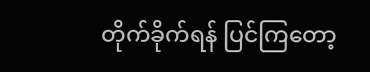တိုက်ခိုက်ရန် ပြင်ကြတော့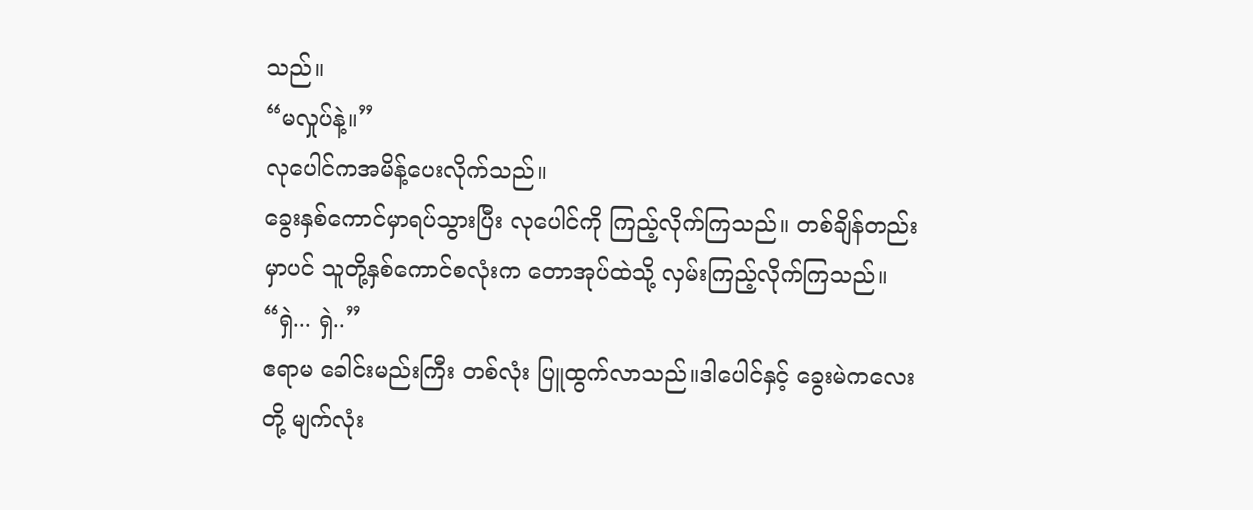သည်။
“မလှုပ်နဲ့။”
လုပေါင်ကအမိန့်ပေးလိုက်သည်။
ခွေးနှစ်ကောင်မှာရပ်သွားပြီး လုပေါင်ကို ကြည့်လိုက်ကြသည်။ တစ်ချိန်တည်းမှာပင် သူတို့နှစ်ကောင်စလုံးက တောအုပ်ထဲသို့ လှမ်းကြည့်လိုက်ကြသည်။
“ရှဲ... ရှဲ..”
ဧရာမ ခေါင်းမည်းကြီး တစ်လုံး ပြူထွက်လာသည်။ဒါပေါင်နှင့် ခွေးမဲကလေးတို့ မျက်လုံး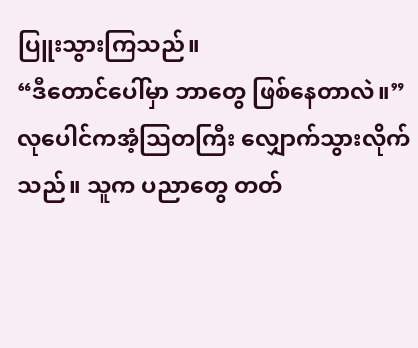ပြူးသွားကြသည်။
“ဒီတောင်ပေါ်မှာ ဘာတွေ ဖြစ်နေတာလဲ။”
လုပေါင်ကအံ့သြတကြီး လျှောက်သွားလိုက်သည်။ သူက ပညာတွေ တတ်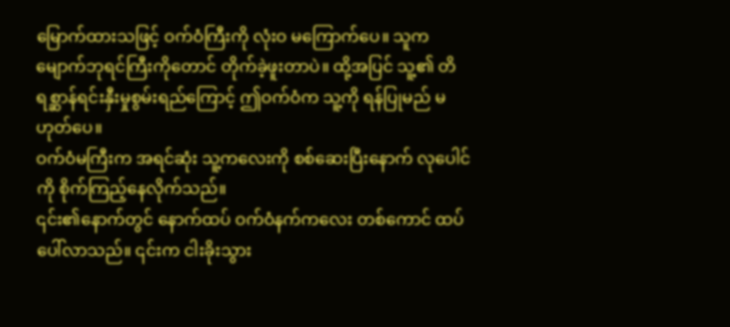မြောက်ထားသဖြင့် ဝက်ဝံကြီးကို လုံးဝ မကြောက်ပေ။ သူက မျောက်ဘုရင်ကြီးကိုတောင် တိုက်ခဲ့ဖူးတာပဲ။ ထို့အပြင် သူ့၏ တိရစ္ဆာန်ရင်းနှီးမှုစွမ်းရည်ကြောင့် ဤဝက်ဝံက သူ့ကို ရန်ပြုမည် မဟုတ်ပေ။
ဝက်ဝံမကြီးက အရင်ဆုံး သူ့ကလေးကို စစ်ဆေးပြီးနောက် လုပေါင်ကို စိုက်ကြည့်နေလိုက်သည်။
၎င်း၏နောက်တွင် နောက်ထပ် ဝက်ဝံနက်ကလေး တစ်ကောင် ထပ်ပေါ်လာသည်။ ၎င်းက ငါးခိုးသွား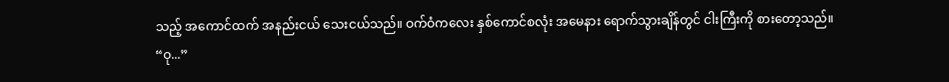သည့် အကောင်ထက် အနည်းငယ် သေးငယ်သည်။ ဝက်ဝံကလေး နှစ်ကောင်စလုံး အမေနား ရောက်သွားချိန်တွင် ငါးကြီးကို စားတော့သည်။
“ဝု...”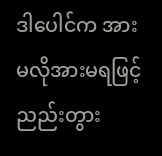ဒါပေါင်က အားမလိုအားမရဖြင့်ညည်းတွား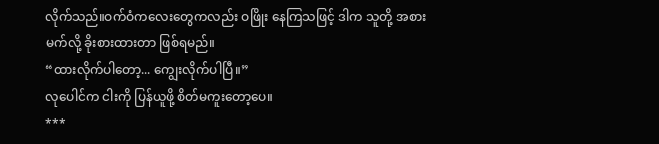လိုက်သည်။ဝက်ဝံကလေးတွေကလည်း ဝဖြိုး နေကြသဖြင့် ဒါက သူတို့ အစားမက်လို့ ခိုးစားထားတာ ဖြစ်ရမည်။
“ထားလိုက်ပါတော့... ကျွေးလိုက်ပါပြီ။”
လုပေါင်က ငါးကို ပြန်ယူဖို့ စိတ်မကူးတော့ပေ။
***